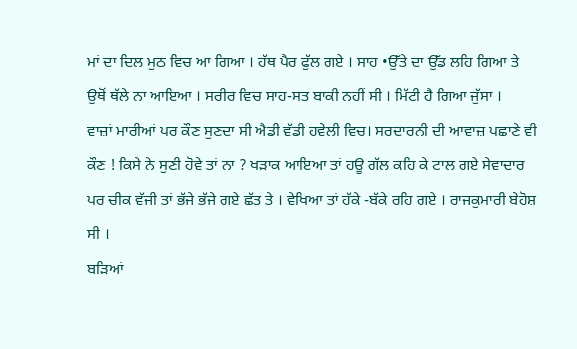ਮਾਂ ਦਾ ਦਿਲ ਮੁਠ ਵਿਚ ਆ ਗਿਆ । ਹੱਥ ਪੈਰ ਫੁੱਲ ਗਏ । ਸਾਹ •ਉੱਤੇ ਦਾ ਉੱਡ ਲਹਿ ਗਿਆ ਤੇ ਉਥੋਂ ਥੱਲੇ ਨਾ ਆਇਆ । ਸਰੀਰ ਵਿਚ ਸਾਹ-ਸਤ ਬਾਕੀ ਨਹੀਂ ਸੀ । ਮਿੱਟੀ ਹੈ ਗਿਆ ਜੁੱਸਾ ।
ਵਾਜ਼ਾਂ ਮਾਰੀਆਂ ਪਰ ਕੌਣ ਸੁਣਦਾ ਸੀ ਐਡੀ ਵੱਡੀ ਹਵੇਲੀ ਵਿਚ। ਸਰਦਾਰਨੀ ਦੀ ਆਵਾਜ਼ ਪਛਾਣੇ ਵੀ ਕੌਣ ! ਕਿਸੇ ਨੇ ਸੁਣੀ ਹੋਵੇ ਤਾਂ ਨਾ ? ਖੜਾਕ ਆਇਆ ਤਾਂ ਹਊ ਗੱਲ ਕਹਿ ਕੇ ਟਾਲ ਗਏ ਸੇਵਾਦਾਰ ਪਰ ਚੀਕ ਵੱਜੀ ਤਾਂ ਭੱਜੇ ਭੱਜੇ ਗਏ ਛੱਤ ਤੇ । ਵੇਖਿਆ ਤਾਂ ਹੱਕੇ -ਬੱਕੇ ਰਹਿ ਗਏ । ਰਾਜਕੁਮਾਰੀ ਬੇਹੋਸ਼ ਸੀ ।
ਬੜਿਆਂ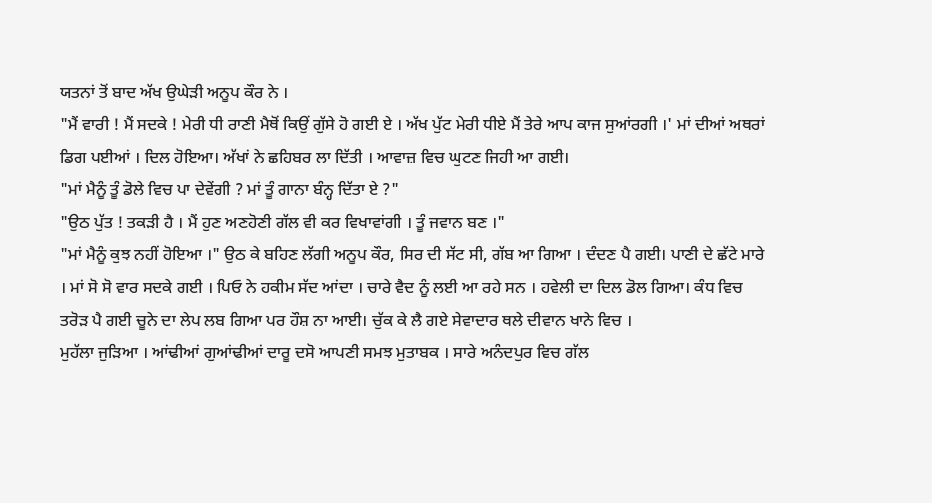ਯਤਨਾਂ ਤੋਂ ਬਾਦ ਅੱਖ ਉਘੇੜੀ ਅਨੂਪ ਕੌਰ ਨੇ ।
"ਮੈਂ ਵਾਰੀ ! ਮੈਂ ਸਦਕੇ ! ਮੇਰੀ ਧੀ ਰਾਣੀ ਮੈਥੋਂ ਕਿਉਂ ਗੁੱਸੇ ਹੋ ਗਈ ਏ । ਅੱਖ ਪੁੱਟ ਮੇਰੀ ਧੀਏ ਮੈਂ ਤੇਰੇ ਆਪ ਕਾਜ ਸੁਆਂਰਗੀ ।' ਮਾਂ ਦੀਆਂ ਅਥਰਾਂ ਡਿਗ ਪਈਆਂ । ਦਿਲ ਹੋਇਆ। ਅੱਖਾਂ ਨੇ ਛਹਿਬਰ ਲਾ ਦਿੱਤੀ । ਆਵਾਜ਼ ਵਿਚ ਘੁਟਣ ਜਿਹੀ ਆ ਗਈ।
"ਮਾਂ ਮੈਨੂੰ ਤੂੰ ਡੋਲੇ ਵਿਚ ਪਾ ਦੇਵੇਂਗੀ ? ਮਾਂ ਤੂੰ ਗਾਨਾ ਬੰਨ੍ਹ ਦਿੱਤਾ ਏ ?"
"ਉਠ ਪੁੱਤ ! ਤਕੜੀ ਹੈ । ਮੈਂ ਹੁਣ ਅਣਹੋਣੀ ਗੱਲ ਵੀ ਕਰ ਵਿਖਾਵਾਂਗੀ । ਤੂੰ ਜਵਾਨ ਬਣ ।"
"ਮਾਂ ਮੈਨੂੰ ਕੁਝ ਨਹੀਂ ਹੋਇਆ ।" ਉਠ ਕੇ ਬਹਿਣ ਲੱਗੀ ਅਨੂਪ ਕੌਰ, ਸਿਰ ਦੀ ਸੱਟ ਸੀ, ਗੱਬ ਆ ਗਿਆ । ਦੰਦਣ ਪੈ ਗਈ। ਪਾਣੀ ਦੇ ਛੱਟੇ ਮਾਰੇ । ਮਾਂ ਸੋ ਸੋ ਵਾਰ ਸਦਕੇ ਗਈ । ਪਿਓ ਨੇ ਹਕੀਮ ਸੱਦ ਆਂਦਾ । ਚਾਰੇ ਵੈਦ ਨੂੰ ਲਈ ਆ ਰਹੇ ਸਨ । ਹਵੇਲੀ ਦਾ ਦਿਲ ਡੋਲ ਗਿਆ। ਕੰਧ ਵਿਚ ਤਰੋੜ ਪੈ ਗਈ ਚੂਨੇ ਦਾ ਲੇਪ ਲਬ ਗਿਆ ਪਰ ਹੌਸ਼ ਨਾ ਆਈ। ਚੁੱਕ ਕੇ ਲੈ ਗਏ ਸੇਵਾਦਾਰ ਥਲੇ ਦੀਵਾਨ ਖਾਨੇ ਵਿਚ ।
ਮੁਹੱਲਾ ਜੁੜਿਆ । ਆਂਢੀਆਂ ਗੁਆਂਢੀਆਂ ਦਾਰੂ ਦਸੋ ਆਪਣੀ ਸਮਝ ਮੁਤਾਬਕ । ਸਾਰੇ ਅਨੰਦਪੁਰ ਵਿਚ ਗੱਲ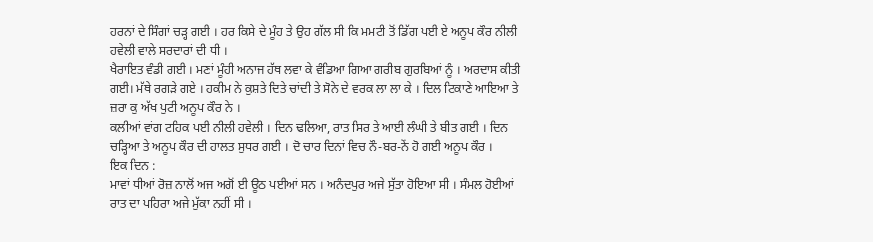ਹਰਨਾਂ ਦੇ ਸਿੰਗਾਂ ਚੜ੍ਹ ਗਈ । ਹਰ ਕਿਸੇ ਦੇ ਮੂੰਹ ਤੇ ਉਹ ਗੱਲ ਸੀ ਕਿ ਮਮਟੀ ਤੋਂ ਡਿੱਗ ਪਈ ਏ ਅਨੂਪ ਕੌਰ ਨੀਲੀ ਹਵੇਲੀ ਵਾਲੇ ਸਰਦਾਰਾਂ ਦੀ ਧੀ ।
ਖੈਰਾਇਤ ਵੰਡੀ ਗਈ । ਮਣਾਂ ਮੂੰਹੀ ਅਨਾਜ ਹੱਥ ਲਵਾ ਕੇ ਵੰਡਿਆ ਗਿਆ ਗਰੀਬ ਗੁਰਬਿਆਂ ਨੂੰ । ਅਰਦਾਸ ਕੀਤੀ ਗਈ। ਮੱਥੇ ਰਗੜੇ ਗਏ । ਹਕੀਮ ਨੇ ਕੁਸ਼ਤੇ ਦਿਤੇ ਚਾਂਦੀ ਤੇ ਸੋਨੇ ਦੇ ਵਰਕ ਲਾ ਲਾ ਕੇ । ਦਿਲ ਟਿਕਾਣੇ ਆਇਆ ਤੇ ਜ਼ਰਾ ਕੁ ਅੱਖ ਪੁਟੀ ਅਨੂਪ ਕੌਰ ਨੇ ।
ਕਲੀਆਂ ਵਾਂਗ ਟਹਿਕ ਪਈ ਨੀਲੀ ਹਵੇਲੀ । ਦਿਨ ਢਲਿਆ, ਰਾਤ ਸਿਰ ਤੇ ਆਈ ਲੰਘੀ ਤੇ ਬੀਤ ਗਈ । ਦਿਨ ਚੜ੍ਹਿਆ ਤੇ ਅਨੂਪ ਕੌਰ ਦੀ ਹਾਲਤ ਸੁਧਰ ਗਈ । ਦੋ ਚਾਰ ਦਿਨਾਂ ਵਿਚ ਨੌ-ਬਰ-ਨੇਂ ਹੋ ਗਈ ਅਨੂਪ ਕੌਰ ।
ਇਕ ਦਿਨ :
ਮਾਵਾਂ ਧੀਆਂ ਰੋਜ਼ ਨਾਲੋਂ ਅਜ ਅਗੋਂ ਈ ਊਠ ਪਈਆਂ ਸਨ । ਅਨੰਦਪੁਰ ਅਜੇ ਸੁੱਤਾ ਹੋਇਆ ਸੀ । ਸੰਮਲ ਹੋਈਆਂ ਰਾਤ ਦਾ ਪਹਿਰਾ ਅਜੇ ਮੁੱਕਾ ਨਹੀਂ ਸੀ ।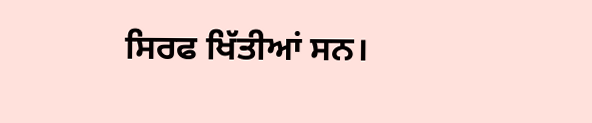ਸਿਰਫ ਖਿੱਤੀਆਂ ਸਨ।